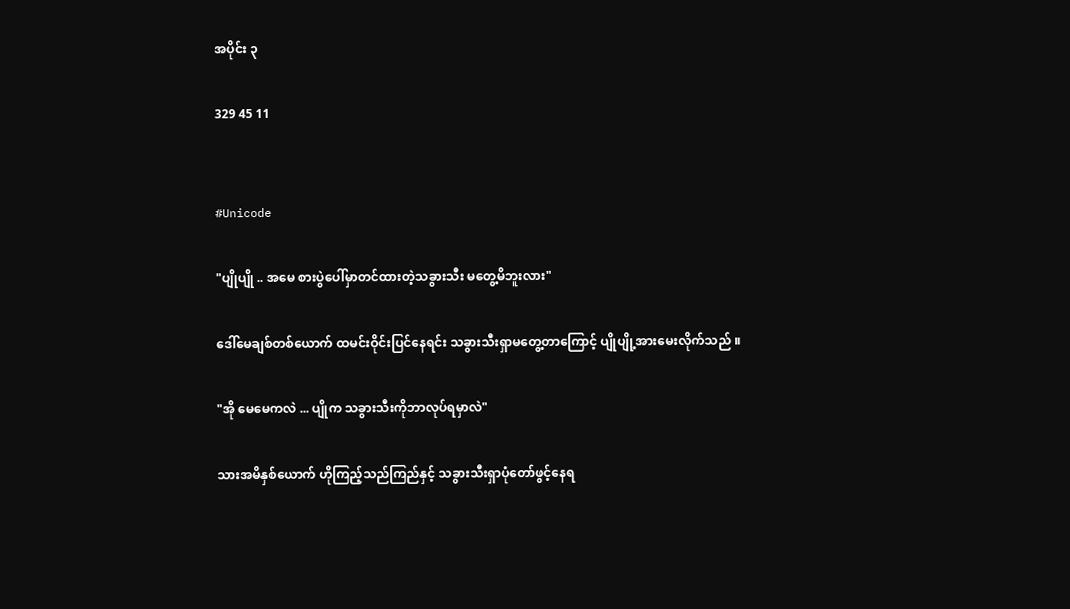အပိုင်း ၃

329 45 11


#Unicode

"ပျိုပျို .. အမေ စားပွဲပေါ်မှာတင်ထားတဲ့သခွားသီး မတွေ့မိဘူးလား"

ဒေါ်မေချစ်တစ်ယောက် ထမင်းဝိုင်းပြင်နေရင်း သခွားသီးရှာမတွေ့တာကြောင့် ပျိုပျို့အားမေးလိုက်သည် ။

"အို မေမေကလဲ ... ပျိုက သခွားသီးကိုဘာလုပ်ရမှာလဲ"

သားအမိနှစ်ယောက် ဟိုကြည့်သည်ကြည်နှင့် သခွားသီးရှာပုံတော်ဖွင့်နေရ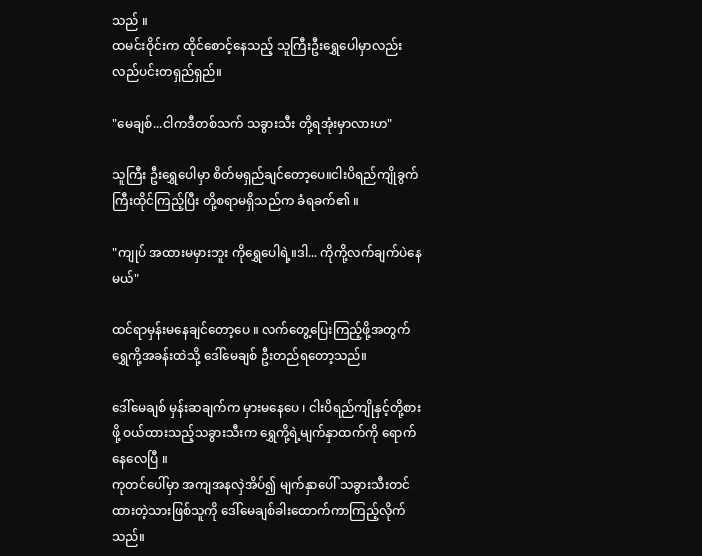သည် ။
ထမင်းဝိုင်းက ထိုင်စောင့်နေသည့် သူကြီးဦးရွှေပေါမှာလည်း လည်ပင်းတရှည်ရှည်။

"မေချစ်...ငါကဒီတစ်သက် သခွားသီး တို့ရအုံးမှာလားဟ"

သူကြီး ဦးရွှေပေါမှာ စိတ်မရှည်ချင်တော့ပေ။ငါးပိရည်ကျိုခွက်ကြီးထိုင်ကြည့်ပြီး တို့စရာမရှိသည်က ခံရခက်၏ ။

"ကျုပ် အထားမမှားဘူး ကိုရွှေပေါရဲ့။ဒါ... ကိုကို့လက်ချက်ပဲနေမယ်"

ထင်ရာမှန်းမနေချင်တော့ပေ ။ လက်တွေ့ပြေးကြည့်ဖို့အတွက် ရွှေကို့အခန်းထဲသို့ ဒေါ်မေချစ် ဦးတည်ရတော့သည်။

ဒေါ်မေချစ် မှန်းဆချက်က မှားမနေပေ ၊ ငါးပိရည်ကျိုနှင့်တို့စားဖို့ ဝယ်ထားသည့်သခွားသီးက ရွှေကို့ရဲ့မျက်နှာထက်ကို ရောက်နေလေပြီ ။
ကုတင်ပေါ်မှာ အကျအနလှဲအိပ်၍ မျက်နှာပေါ် သခွားသီးတင်ထားတဲ့သားဖြစ်သူကို ဒေါ်မေချစ်ခါးထောက်ကာကြည့်လိုက်သည်။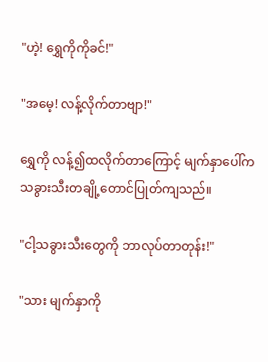"ဟဲ့! ရွှေကိုကိုခင်!"

"အမေ့! လန့်လိုက်တာဗျာ!"

ရွှေကို လန့်၍ထလိုက်တာကြောင့် မျက်နှာပေါ်ကသခွားသီးတချို့တောင်ပြုတ်ကျသည်။

"ငါ့သခွားသီးတွေကို ဘာလုပ်တာတုန်း!"

"သား မျက်နှာကို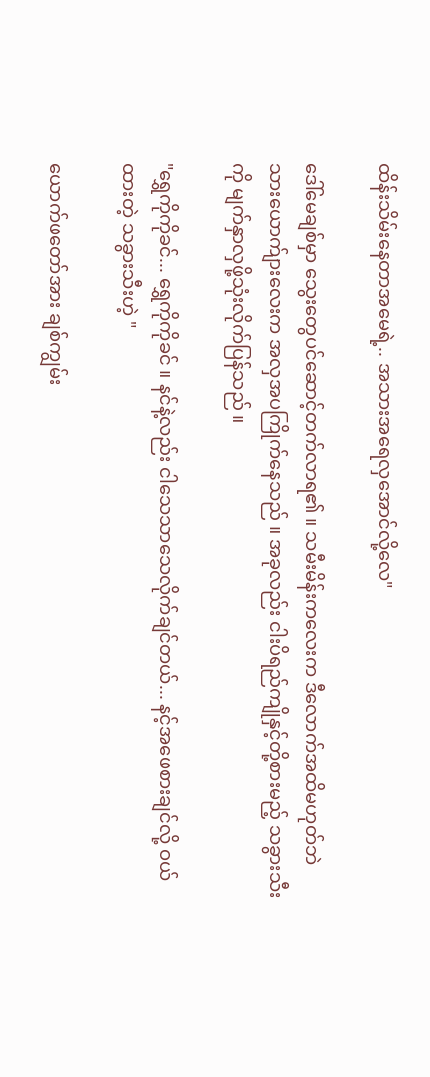ထိန်းသိမ်းနေတာအမေရဲ့.. အသားအရေလှအောင်လို့လေ"

ဒေါ်မေချစ်မှာ သွေးတွေပင်ဆောင့်တက်လာရ၏ ။ သမီးမိန်းကလေးက ဒီလောက်အထိမဟုတ်ဘဲ သားယောက်ျားလေးက အလှအပကြိုက်နေသည် ။ အခုလည်း ငါးပိရည်ကျိုနှင့်တို့စားမည့် သခွားသီးကို မျက်နှာလှဖို့သုံးလိုက်ပြန်သည် ။

"ရွှေကိုကိုခင်... ရွှေကိုကိုခင် ။ နင်နဲ့လည်း ငါသေသာသေလိုက်ချင်တယ်... နင့်အဖေစားချင်လို့ ဝယ်ထားတဲ့ သခွားသီးဟဲ့ "

ယောက်ဖတော်အား ချစ်ကျွမ်း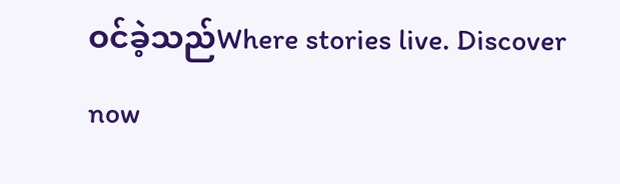ဝင်ခဲ့သည်Where stories live. Discover now